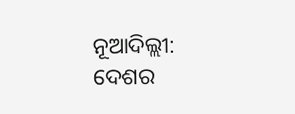ନୂଆଦିଲ୍ଲୀ: ଦେଶର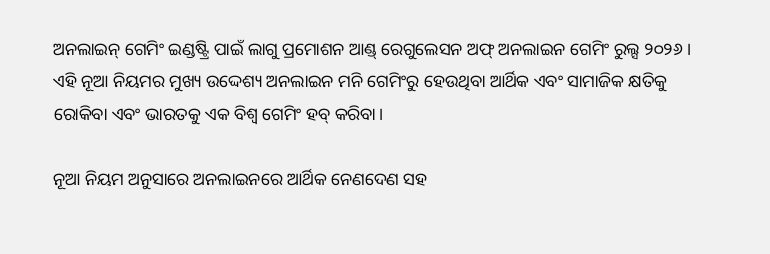ଅନଲାଇନ୍ ଗେମିଂ ଇଣ୍ଡଷ୍ଟ୍ରି ପାଇଁ ଲାଗୁ ପ୍ରମୋଶନ ଆଣ୍ଡ୍ ରେଗୁଲେସନ ଅଫ୍ ଅନଲାଇନ ଗେମିଂ ରୁଲ୍ସ ୨୦୨୬ । ଏହି ନୂଆ ନିୟମର ମୁଖ୍ୟ ଉଦ୍ଦେଶ୍ୟ ଅନଲାଇନ ମନି ଗେମିଂରୁ ହେଉଥିବା ଆର୍ଥିକ ଏବଂ ସାମାଜିକ କ୍ଷତିକୁ ରୋକିବା ଏବଂ ଭାରତକୁ ଏକ ବିଶ୍ୱ ଗେମିଂ ହବ୍ କରିବା।

ନୂଆ ନିୟମ ଅନୁସାରେ ଅନଲାଇନରେ ଆର୍ଥିକ ନେଣଦେଣ ସହ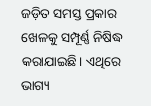ଜଡ଼ିତ ସମସ୍ତ ପ୍ରକାର ଖେଳକୁ ସମ୍ପୂର୍ଣ୍ଣ ନିଷିଦ୍ଧ କରାଯାଇଛି। ଏଥିରେ ଭାଗ୍ୟ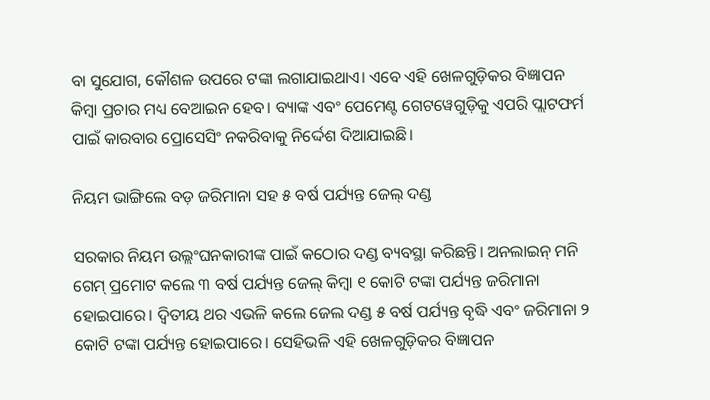ବା ସୁଯୋଗ, କୌଶଳ ଉପରେ ଟଙ୍କା ଲଗାଯାଇଥାଏ। ଏବେ ଏହି ଖେଳଗୁଡ଼ିକର ବିଜ୍ଞାପନ କିମ୍ବା ପ୍ରଚାର ମଧ୍ୟ ବେଆଇନ ହେବ। ବ୍ୟାଙ୍କ ଏବଂ ପେମେଣ୍ଟ ଗେଟୱେଗୁଡ଼ିକୁ ଏପରି ପ୍ଲାଟଫର୍ମ ପାଇଁ କାରବାର ପ୍ରୋସେସିଂ ନକରିବାକୁ ନିର୍ଦ୍ଦେଶ ଦିଆଯାଇଛି।

ନିୟମ ଭାଙ୍ଗିଲେ ବଡ଼ ଜରିମାନା ସହ ୫ ବର୍ଷ ପର୍ଯ୍ୟନ୍ତ ଜେଲ୍ ଦଣ୍ଡ

ସରକାର ନିୟମ ଉଲ୍ଲଂଘନକାରୀଙ୍କ ପାଇଁ କଠୋର ଦଣ୍ଡ ବ୍ୟବସ୍ଥା କରିଛନ୍ତି। ଅନଲାଇନ୍ ମନି ଗେମ୍ ପ୍ରମୋଟ କଲେ ୩ ବର୍ଷ ପର୍ଯ୍ୟନ୍ତ ଜେଲ୍ କିମ୍ବା ୧ କୋଟି ଟଙ୍କା ପର୍ଯ୍ୟନ୍ତ ଜରିମାନା ହୋଇପାରେ। ଦ୍ବିତୀୟ ଥର ଏଭଳି କଲେ ଜେଲ ଦଣ୍ଡ ୫ ବର୍ଷ ପର୍ଯ୍ୟନ୍ତ ବୃଦ୍ଧି ଏବଂ ଜରିମାନା ୨ କୋଟି ଟଙ୍କା ପର୍ଯ୍ୟନ୍ତ ହୋଇପାରେ। ସେହିଭଳି ଏହି ଖେଳଗୁଡ଼ିକର ବିଜ୍ଞାପନ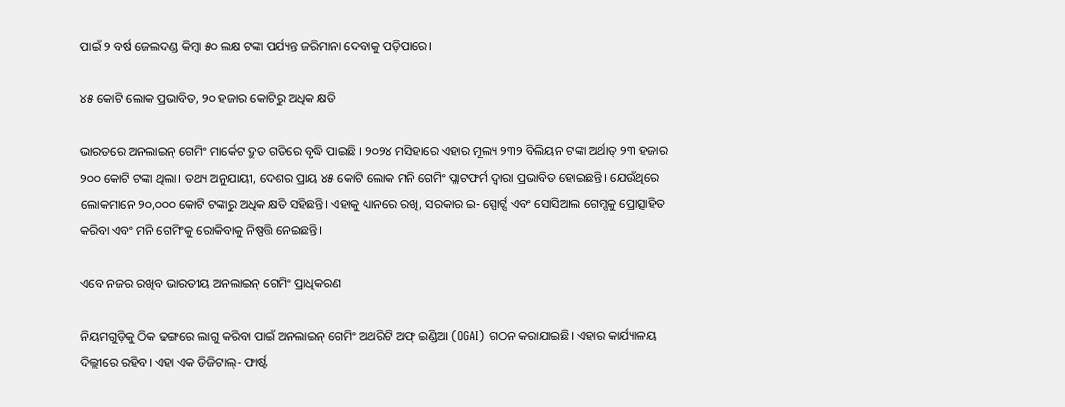ପାଇଁ ୨ ବର୍ଷ ଜେଲଦଣ୍ଡ କିମ୍ବା ୫୦ ଲକ୍ଷ ଟଙ୍କା ପର୍ଯ୍ୟନ୍ତ ଜରିମାନା ଦେବାକୁ ପଡ଼ିପାରେ।

୪୫ କୋଟି ଲୋକ ପ୍ରଭାବିତ, ୨୦ ହଜାର କୋଟିରୁ ଅଧିକ କ୍ଷତି

ଭାରତରେ ଅନଲାଇନ୍ ଗେମିଂ ମାର୍କେଟ ଦ୍ରୁତ ଗତିରେ ବୃଦ୍ଧି ପାଇଛି । ୨୦୨୪ ମସିହାରେ ଏହାର ମୂଲ୍ୟ ୨୩୨ ବିଲିୟନ ଟଙ୍କା ଅର୍ଥାତ୍ ୨୩ ହଜାର ୨୦୦ କୋଟି ଟଙ୍କା ଥିଲା। ତଥ୍ୟ ଅନୁଯାୟୀ, ଦେଶର ପ୍ରାୟ ୪୫ କୋଟି ଲୋକ ମନି ଗେମିଂ ପ୍ଲାଟଫର୍ମ ଦ୍ୱାରା ପ୍ରଭାବିତ ହୋଇଛନ୍ତି। ଯେଉଁଥିରେ ଲୋକମାନେ ୨୦,୦୦୦ କୋଟି ଟଙ୍କାରୁ ଅଧିକ କ୍ଷତି ସହିଛନ୍ତି। ଏହାକୁ ଧ୍ୟାନରେ ରଖି, ସରକାର ଇ- ସ୍ପୋର୍ଟ୍ସ ଏବଂ ସୋସିଆଲ ଗେମ୍ସକୁ ପ୍ରୋତ୍ସାହିତ କରିବା ଏବଂ ମନି ଗେମିଂକୁ ରୋକିବାକୁ ନିଷ୍ପତ୍ତି ନେଇଛନ୍ତି।

ଏବେ ନଜର ରଖିବ ଭାରତୀୟ ଅନଲାଇନ୍ ଗେମିଂ ପ୍ରାଧିକରଣ

ନିୟମଗୁଡ଼ିକୁ ଠିକ ଢଙ୍ଗରେ ଲାଗୁ କରିବା ପାଇଁ ଅନଲାଇନ୍ ଗେମିଂ ଅଥରିଟି ଅଫ୍ ଇଣ୍ଡିଆ (OGAI) ଗଠନ କରାଯାଇଛି। ଏହାର କାର୍ଯ୍ୟାଳୟ ଦିଲ୍ଲୀରେ ରହିବ। ଏହା ଏକ ଡିଜିଟାଲ୍- ଫାର୍ଷ୍ଟ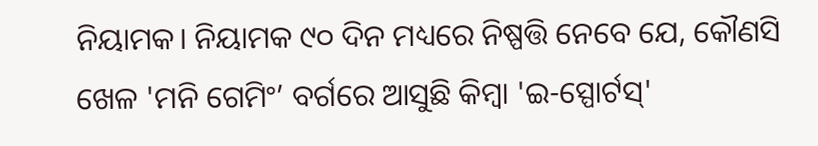ନିୟାମକ। ନିୟାମକ ୯୦ ଦିନ ମଧ୍ୟରେ ନିଷ୍ପତ୍ତି ନେବେ ଯେ, କୌଣସି ଖେଳ 'ମନି ଗେମିଂ’ ବର୍ଗରେ ଆସୁଛି କିମ୍ବା 'ଇ-ସ୍ପୋର୍ଟସ୍'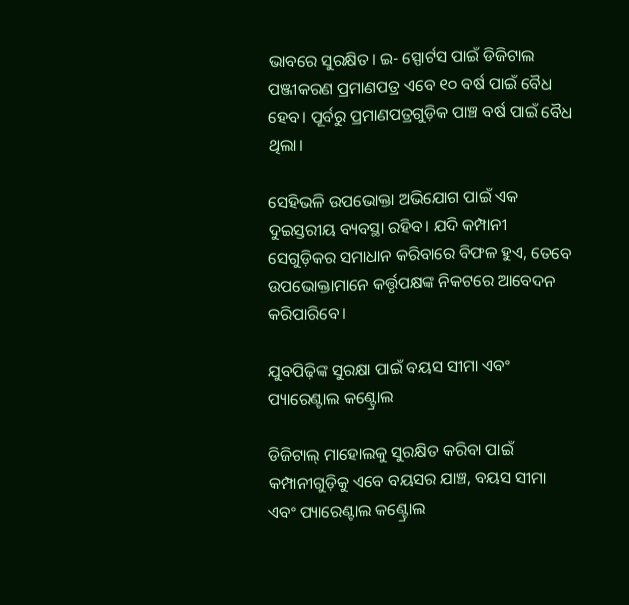ଭାବରେ ସୁରକ୍ଷିତ। ଇ- ସ୍ପୋର୍ଟସ ପାଇଁ ଡିଜିଟାଲ ପଞ୍ଜୀକରଣ ପ୍ରମାଣପତ୍ର ଏବେ ୧୦ ବର୍ଷ ପାଇଁ ବୈଧ ହେବ। ପୂର୍ବରୁ ପ୍ରମାଣପତ୍ରଗୁଡ଼ିକ ପାଞ୍ଚ ବର୍ଷ ପାଇଁ ବୈଧ ଥିଲା।

ସେହିଭଳି ଉପଭୋକ୍ତା ଅଭିଯୋଗ ପାଇଁ ଏକ ଦୁଇସ୍ତରୀୟ ବ୍ୟବସ୍ଥା ରହିବ। ଯଦି କମ୍ପାନୀ ସେଗୁଡ଼ିକର ସମାଧାନ କରିବାରେ ବିଫଳ ହୁଏ, ତେବେ ଉପଭୋକ୍ତାମାନେ କର୍ତ୍ତୃପକ୍ଷଙ୍କ ନିକଟରେ ଆବେଦନ କରିପାରିବେ।

ଯୁବପିଢ଼ିଙ୍କ ସୁରକ୍ଷା ପାଇଁ ବୟସ ସୀମା ଏବଂ ପ୍ୟାରେଣ୍ଟାଲ କଣ୍ଟ୍ରୋଲ

ଡିଜିଟାଲ୍ ମାହୋଲକୁ ସୁରକ୍ଷିତ କରିବା ପାଇଁ କମ୍ପାନୀଗୁଡ଼ିକୁ ଏବେ ବୟସର ଯାଞ୍ଚ, ବୟସ ସୀମା ଏବଂ ପ୍ୟାରେଣ୍ଟାଲ କଣ୍ଟ୍ରୋଲ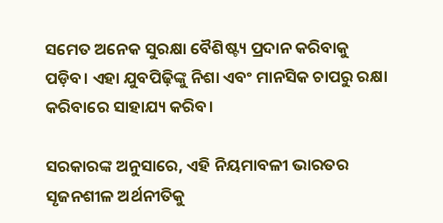ସମେତ ଅନେକ ସୁରକ୍ଷା ବୈଶିଷ୍ଟ୍ୟ ପ୍ରଦାନ କରିବାକୁ ପଡ଼ିବ। ଏହା ଯୁବପିଢ଼ିଙ୍କୁ ନିଶା ଏବଂ ମାନସିକ ଚାପରୁ ରକ୍ଷା କରିବାରେ ସାହାଯ୍ୟ କରିବ।

ସରକାରଙ୍କ ଅନୁସାରେ, ଏହି ନିୟମାବଳୀ ଭାରତର ସୃଜନଶୀଳ ଅର୍ଥନୀତିକୁ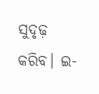ସୁଦୃଢ଼ କରିବ। ଇ-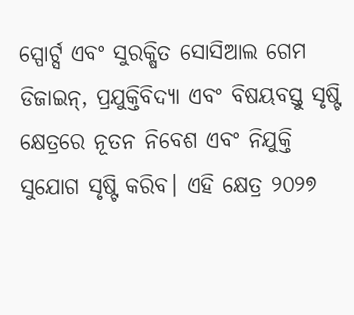ସ୍ପୋର୍ଟ୍ସ ଏବଂ ସୁରକ୍ଷିତ ସୋସିଆଲ ଗେମ ଡିଜାଇନ୍, ପ୍ରଯୁକ୍ତିବିଦ୍ୟା ଏବଂ ବିଷୟବସ୍ତୁ ସୃଷ୍ଟି କ୍ଷେତ୍ରରେ ନୂତନ ନିବେଶ ଏବଂ ନିଯୁକ୍ତି ସୁଯୋଗ ସୃଷ୍ଟି କରିବ। ଏହି କ୍ଷେତ୍ର ୨୦୨୭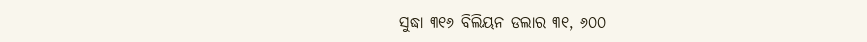ସୁଦ୍ଧା ୩୧୬ ବିଲିୟନ ଡଲାର ୩୧, ୬୦୦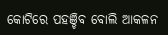କୋଟିରେ ପହଞ୍ଚିବ ବୋଲି ଆକଳନ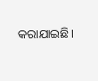କରାଯାଇଛି।